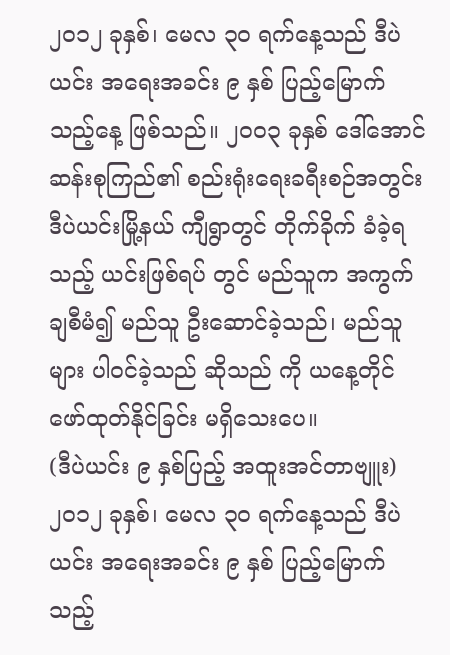၂ဝ၁၂ ခုနှစ်၊ မေလ ၃ဝ ရက်နေ့သည် ဒီပဲယင်း အရေးအခင်း ၉ နှစ် ပြည့်မြောက်သည့်နေ့ ဖြစ်သည်။ ၂ဝဝ၃ ခုနှစ် ဒေါ်အောင်ဆန်းစုကြည်၏ စည်းရုံးရေးခရီးစဉ်အတွင်း ဒီပဲယင်းမြို့နယ် ကျီရွာတွင် တိုက်ခိုက် ခံခဲ့ရသည့် ယင်းဖြစ်ရပ် တွင် မည်သူက အကွက်ချစီမံ၍ မည်သူ ဦးဆောင်ခဲ့သည်၊ မည်သူများ ပါဝင်ခဲ့သည် ဆိုသည် ကို ယနေ့တိုင် ဖော်ထုတ်နိုင်ခြင်း မရှိသေးပေ။
(ဒီပဲယင်း ၉ နှစ်ပြည့် အထူးအင်တာဗျူး)
၂ဝ၁၂ ခုနှစ်၊ မေလ ၃ဝ ရက်နေ့သည် ဒီပဲယင်း အရေးအခင်း ၉ နှစ် ပြည့်မြောက်သည့်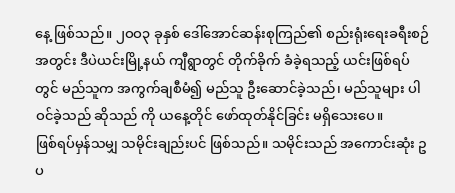နေ့ ဖြစ်သည်။ ၂ဝဝ၃ ခုနှစ် ဒေါ်အောင်ဆန်းစုကြည်၏ စည်းရုံးရေးခရီးစဉ်အတွင်း ဒီပဲယင်းမြို့နယ် ကျီရွာတွင် တိုက်ခိုက် ခံခဲ့ရသည့် ယင်းဖြစ်ရပ် တွင် မည်သူက အကွက်ချစီမံ၍ မည်သူ ဦးဆောင်ခဲ့သည်၊ မည်သူများ ပါဝင်ခဲ့သည် ဆိုသည် ကို ယနေ့တိုင် ဖော်ထုတ်နိုင်ခြင်း မရှိသေးပေ။
ဖြစ်ရပ်မှန်သမျှ သမိုင်းချည်းပင် ဖြစ်သည်။ သမိုင်းသည် အကောင်းဆုံး ဥပ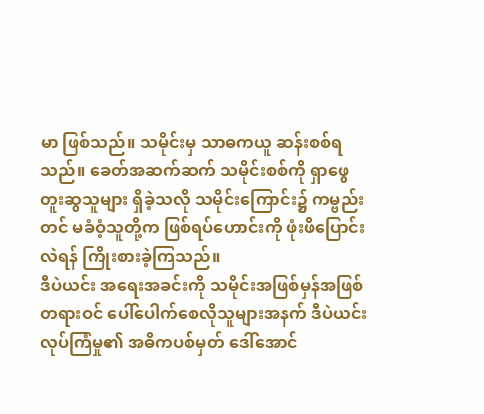မာ ဖြစ်သည်။ သမိုင်းမှ သာဓကယူ ဆန်းစစ်ရသည်။ ခေတ်အဆက်ဆက် သမိုင်းစစ်ကို ရှာဖွေတူးဆွသူများ ရှိခဲ့သလို သမိုင်းကြောင်း၌ ကမ္ဗည်းတင် မခံဝံ့သူတို့က ဖြစ်ရပ်ဟောင်းကို ဖုံးဖိပြောင်းလဲရန် ကြိုးစားခဲ့ကြသည်။
ဒီပဲယင်း အရေးအခင်းကို သမိုင်းအဖြစ်မှန်အဖြစ် တရားဝင် ပေါ်ပေါက်စေလိုသူများအနက် ဒီပဲယင်းလုပ်ကြံမှု၏ အဓိကပစ်မှတ် ဒေါ်အောင်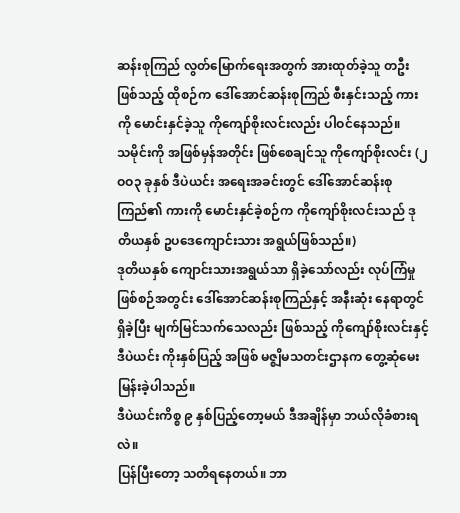ဆန်းစုကြည် လွတ်မြောက်ရေးအတွက် အားထုတ်ခဲ့သူ တဦးဖြစ်သည့် ထိုစဉ်က ဒေါ်အောင်ဆန်းစုကြည် စီးနှင်းသည့် ကားကို မောင်းနှင်ခဲ့သူ ကိုကျော်စိုးလင်းလည်း ပါဝင်နေသည်။
သမိုင်းကို အဖြစ်မှန်အတိုင်း ဖြစ်စေချင်သူ ကိုကျော်စိုးလင်း (၂ဝဝ၃ ခုနှစ် ဒီပဲယင်း အရေးအခင်းတွင် ဒေါ်အောင်ဆန်းစုကြည်၏ ကားကို မောင်းနှင်ခဲ့စဉ်က ကိုကျော်စိုးလင်းသည် ဒုတိယနှစ် ဥပဒေကျောင်းသား အရွယ်ဖြစ်သည်။)
ဒုတိယနှစ် ကျောင်းသားအရွယ်သာ ရှိခဲ့သော်လည်း လုပ်ကြံမှု ဖြစ်စဉ်အတွင်း ဒေါ်အောင်ဆန်းစုကြည်နှင့် အနီးဆုံး နေရာတွင် ရှိခဲ့ပြီး မျက်မြင်သက်သေလည်း ဖြစ်သည့် ကိုကျော်စိုးလင်းနှင့် ဒီပဲယင်း ကိုးနှစ်ပြည့် အဖြစ် မဇ္စျိမသတင်းဌာနက တွေ့ဆုံမေးမြန်းခဲ့ပါသည်။
ဒီပဲယင်းကိစ္စ ၉ နှစ်ပြည့်တော့မယ် ဒီအချိန်မှာ ဘယ်လိုခံစားရလဲ။
ပြန်ပြီးတော့ သတိရနေတယ်။ ဘာ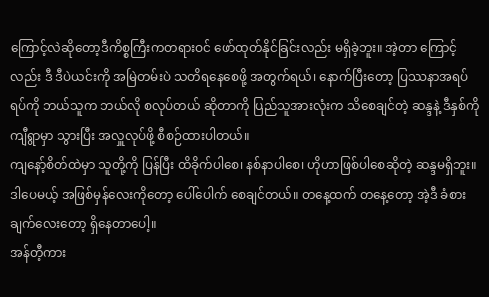ကြောင့်လဲဆိုတော့ဒီကိစ္စကြီးကတရားဝင် ဖော်ထုတ်နိုင်ခြင်းလည်း မရှိခဲ့ဘူး။ အဲ့တာ ကြောင့် လည်း ဒီ ဒီပဲယင်းကို အမြဲတမ်းပဲ သတိရနေစေဖို့ အတွက်ရယ်၊ နောက်ပြီးတော့ ပြဿနာအရပ်ရပ်ကို ဘယ်သူက ဘယ်လို စလုပ်တယ် ဆိုတာကို ပြည်သူအားလုံးက သိစေချင်တဲ့ ဆန္ဒနဲ့ ဒီနှစ်ကို ကျီရွာမှာ သွားပြီး အလှူလုပ်ဖို့ စီစဉ်ထားပါတယ်။
ကျနော့်စိတ်ထဲမှာ သူတို့ကို ပြန်ပြီး ထိခိုက်ပါစေ၊ နစ်နာပါစေ၊ ဟိုဟာဖြစ်ပါစေဆိုတဲ့ ဆန္ဒမရှိဘူး။ ဒါပေမယ့် အဖြစ်မှန်လေးကိုတော့ ပေါ်ပေါက် စေချင်တယ်။ တနေ့ထက် တနေ့တော့ အဲ့ဒီ ခံစားချက်လေးတော့ ရှိနေတာပေါ့။
အန်တီ့ကား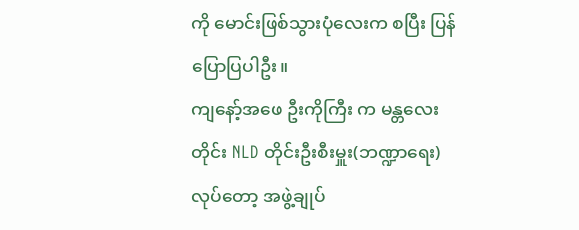ကို မောင်းဖြစ်သွားပုံလေးက စပြီး ပြန်ပြောပြပါဦး။
ကျနော့်အဖေ ဦးကိုကြီး က မန္တလေးတိုင်း NLD တိုင်းဦးစီးမှူး(ဘဏ္ဍာရေး) လုပ်တော့ အဖွဲ့ချုပ်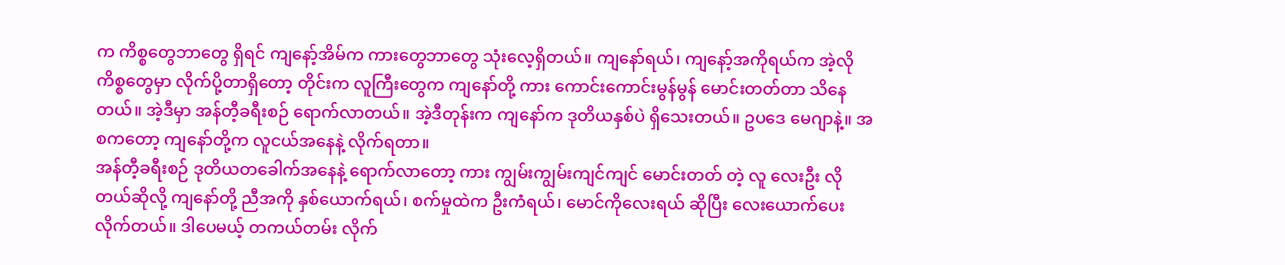က ကိစ္စတွေဘာတွေ ရှိရင် ကျနော့်အိမ်က ကားတွေဘာတွေ သုံးလေ့ရှိတယ်။ ကျနော်ရယ်၊ ကျနော့်အကိုရယ်က အဲ့လိုကိစ္စတွေမှာ လိုက်ပို့တာရှိတော့ တိုင်းက လူကြီးတွေက ကျနော်တို့ ကား ကောင်းကောင်းမွန်မွန် မောင်းတတ်တာ သိနေတယ်။ အဲ့ဒီမှာ အန်တီ့ခရီးစဉ် ရောက်လာတယ်။ အဲ့ဒီတုန်းက ကျနော်က ဒုတိယနှစ်ပဲ ရှိသေးတယ်။ ဥပဒေ မေဂျာနဲ့။ အစကတော့ ကျနော်တို့က လူငယ်အနေနဲ့ လိုက်ရတာ။
အန်တီ့ခရီးစဉ် ဒုတိယတခေါက်အနေနဲ့ ရောက်လာတော့ ကား ကျွမ်းကျွမ်းကျင်ကျင် မောင်းတတ် တဲ့ လူ လေးဦး လိုတယ်ဆိုလို့ ကျနော်တို့ ညီအကို နှစ်ယောက်ရယ်၊ စက်မှုထဲက ဦးကံရယ်၊ မောင်ကိုလေးရယ် ဆိုပြီး လေးယောက်ပေးလိုက်တယ်။ ဒါပေမယ့် တကယ်တမ်း လိုက်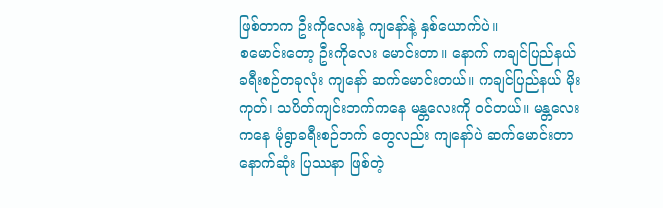ဖြစ်တာက ဦးကိုလေးနဲ့ ကျနော်နဲ့ နှစ်ယောက်ပဲ။
စမောင်းတော့ ဦးကိုလေး မောင်းတာ။ နောက် ကချင်ပြည်နယ် ခရီးစဉ်တခုလုံး ကျနော် ဆက်မောင်းတယ်။ ကချင်ပြည်နယ် မိုးကုတ်၊ သပိတ်ကျင်းဘက်ကနေ မန္တလေးကို ဝင်တယ်။ မန္တလေးကနေ မုံရွာခရီးစဉ်ဘက် တွေလည်း ကျနော်ပဲ ဆက်မောင်းတာ နောက်ဆုံး ပြဿနာ ဖြစ်တဲ့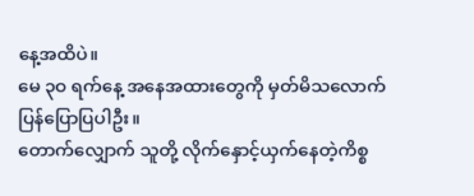နေ့အထိပဲ။
မေ ၃ဝ ရက်နေ့ အနေအထားတွေကို မှတ်မိသလောက် ပြန်ပြောပြပါဦး။
တောက်လျှောက် သူတို့ လိုက်နှောင့်ယှက်နေတဲ့ကိစ္စ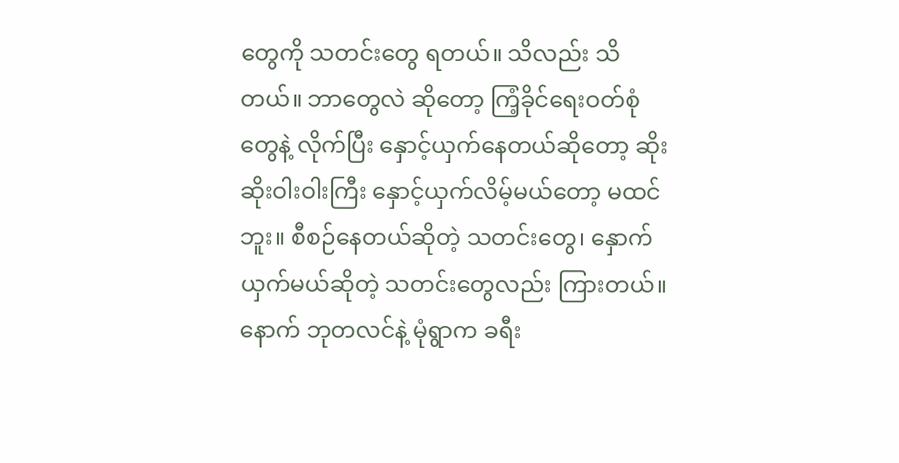တွေကို သတင်းတွေ ရတယ်။ သိလည်း သိတယ်။ ဘာတွေလဲ ဆိုတော့ ကြံ့ခိုင်ရေးဝတ်စုံတွေနဲ့ လိုက်ပြီး နှောင့်ယှက်နေတယ်ဆိုတော့ ဆိုးဆိုးဝါးဝါးကြီး နှောင့်ယှက်လိမ့်မယ်တော့ မထင်ဘူး။ စီစဉ်နေတယ်ဆိုတဲ့ သတင်းတွေ၊ နှောက်ယှက်မယ်ဆိုတဲ့ သတင်းတွေလည်း ကြားတယ်။ နောက် ဘုတလင်နဲ့ မုံရွာက ခရီး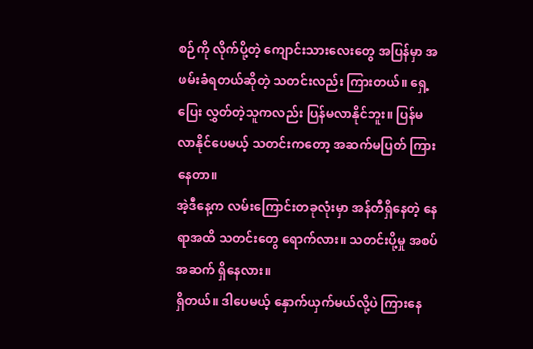စဉ်ကို လိုက်ပို့တဲ့ ကျောင်းသားလေးတွေ အပြန်မှာ အဖမ်းခံရတယ်ဆိုတဲ့ သတင်းလည်း ကြားတယ်။ ရှေ့ပြေး လွှတ်တဲ့သူကလည်း ပြန်မလာနိုင်ဘူး။ ပြန်မလာနိုင်ပေမယ့် သတင်းကတော့ အဆက်မပြတ် ကြားနေတာ။
အဲ့ဒီနေ့က လမ်းကြောင်းတခုလုံးမှာ အန်တီရှိနေတဲ့ နေရာအထိ သတင်းတွေ ရောက်လား။ သတင်းပို့မှု အစပ်အဆက် ရှိနေလား။
ရှိတယ်။ ဒါပေမယ့် နှောက်ယှက်မယ်လို့ပဲ ကြားနေ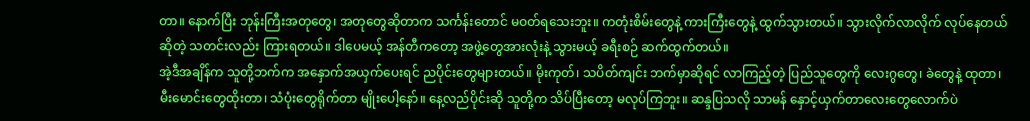တာ။ နောက်ပြီး ဘုန်းကြီးအတုတွေ၊ အတုတွေဆိုတာက သင်္ကန်းတောင် မဝတ်ရသေးဘူး။ ကတုံးစိမ်းတွေနဲ့ ကားကြီးတွေနဲ့ ထွက်သွားတယ်။ သွားလိုက်လာလိုက် လုပ်နေတယ် ဆိုတဲ့ သတင်းလည်း ကြားရတယ်။ ဒါပေမယ့် အန်တီကတော့ အဖွဲ့တွေအားလုံးနဲ့ သွားမယ့် ခရီးစဉ် ဆက်ထွက်တယ်။
အဲ့ဒီအချိန်က သူတို့ဘက်က အနှောက်အယှက်ပေးရင် ညပိုင်းတွေများတယ်။ မိုးကုတ်၊ သပိတ်ကျင်း ဘက်မှာဆိုရင် လာကြည့်တဲ့ ပြည်သူတွေကို လေးဂွတွေ၊ ခဲတွေနဲ့ ထုတာ၊ မီးမောင်းတွေထိုးတာ၊ သံပုံးတွေရိုက်တာ မျိုးပေါ့နော်။ နေ့လည်ပိုင်းဆို သူတို့က သိပ်ပြီးတော့ မလုပ်ကြဘူး။ ဆန္ဒပြသလို သာမန် နှောင့်ယှက်တာလေးတွေလောက်ပဲ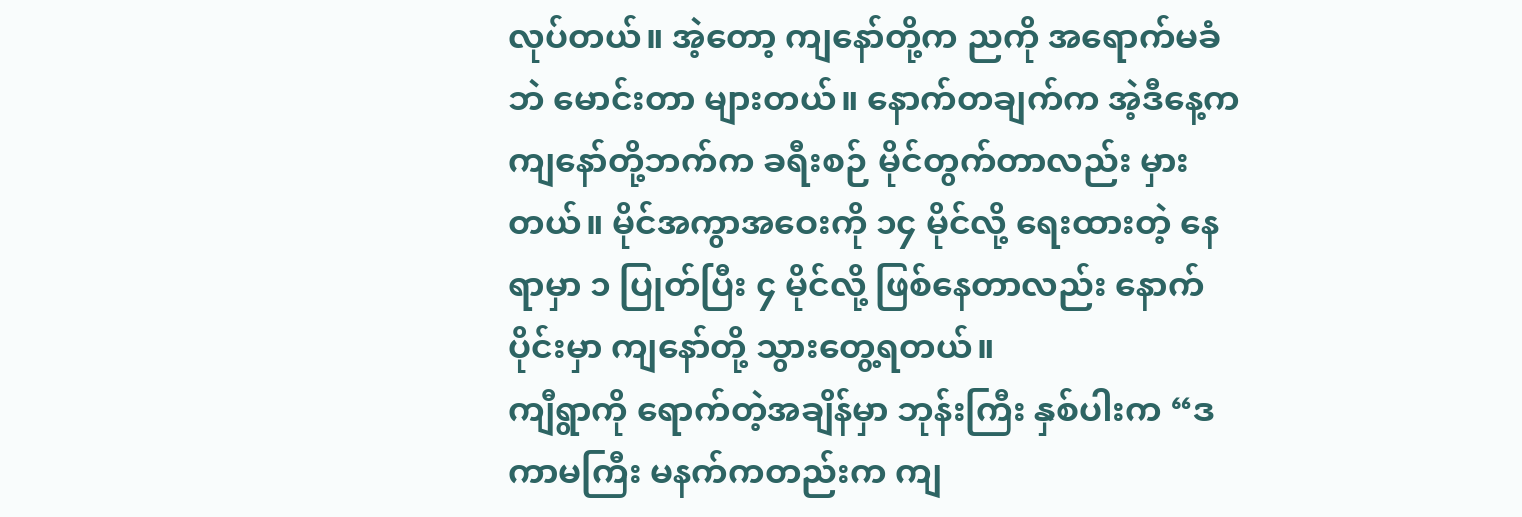လုပ်တယ်။ အဲ့တော့ ကျနော်တို့က ညကို အရောက်မခံဘဲ မောင်းတာ များတယ်။ နောက်တချက်က အဲ့ဒီနေ့က ကျနော်တို့ဘက်က ခရီးစဉ် မိုင်တွက်တာလည်း မှားတယ်။ မိုင်အကွာအဝေးကို ၁၄ မိုင်လို့ ရေးထားတဲ့ နေရာမှာ ၁ ပြုတ်ပြီး ၄ မိုင်လို့ ဖြစ်နေတာလည်း နောက်ပိုင်းမှာ ကျနော်တို့ သွားတွေ့ရတယ်။
ကျီရွာကို ရောက်တဲ့အချိန်မှာ ဘုန်းကြီး နှစ်ပါးက “ဒကာမကြီး မနက်ကတည်းက ကျ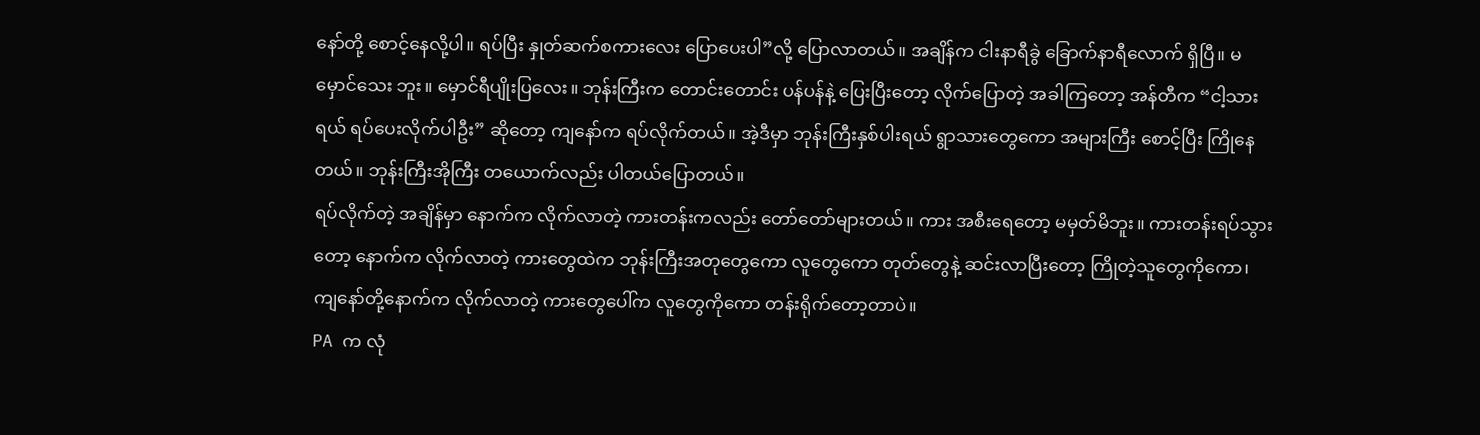နော်တို့ စောင့်နေလို့ပါ။ ရပ်ပြီး နှုတ်ဆက်စကားလေး ပြောပေးပါ”လို့ ပြောလာတယ်။ အချိန်က ငါးနာရီခွဲ ခြောက်နာရီလောက် ရှိပြီ။ မမှောင်သေး ဘူး။ မှောင်ရီပျိုးပြလေး။ ဘုန်းကြီးက တောင်းတောင်း ပန်ပန်နဲ့ ပြေးပြီးတော့ လိုက်ပြောတဲ့ အခါကြတော့ အန်တီက “ငါ့သားရယ် ရပ်ပေးလိုက်ပါဦး” ဆိုတော့ ကျနော်က ရပ်လိုက်တယ်။ အဲ့ဒီမှာ ဘုန်းကြီးနှစ်ပါးရယ် ရွာသားတွေကော အများကြီး စောင့်ပြီး ကြိုနေတယ်။ ဘုန်းကြီးအိုကြီး တယောက်လည်း ပါတယ်ပြောတယ်။
ရပ်လိုက်တဲ့ အချိန်မှာ နောက်က လိုက်လာတဲ့ ကားတန်းကလည်း တော်တော်များတယ်။ ကား အစီးရေတော့ မမှတ်မိဘူး။ ကားတန်းရပ်သွားတော့ နောက်က လိုက်လာတဲ့ ကားတွေထဲက ဘုန်းကြီးအတုတွေကော လူတွေကော တုတ်တွေနဲ့ ဆင်းလာပြီးတော့ ကြိုတဲ့သူတွေကိုကော၊ ကျနော်တို့နောက်က လိုက်လာတဲ့ ကားတွေပေါ်က လူတွေကိုကော တန်းရိုက်တော့တာပဲ။
PA က လုံ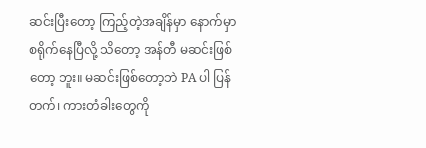ဆင်းပြီးတော့ ကြည့်တဲ့အချိန်မှာ နောက်မှာ စရိုက်နေပြီလို့ သိတော့ အန်တီ မဆင်းဖြစ်တော့ ဘူး။ မဆင်းဖြစ်တော့ဘဲ PA ပါ ပြန်တက်၊ ကားတံခါးတွေကို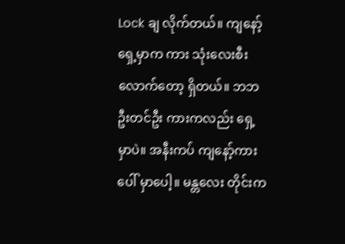Lock ချ လိုက်တယ်။ ကျနော့်ရှေ့မှာက ကား သုံးလေးစီး လောက်တော့ ရှိတယ်။ ဘဘဦးတင်ဦး ကားကလည်း ရှေ့မှာပဲ။ အနီးကပ် ကျနော့်ကားပေါ် မှာပေါ့။ မန္တလေး တိုင်းက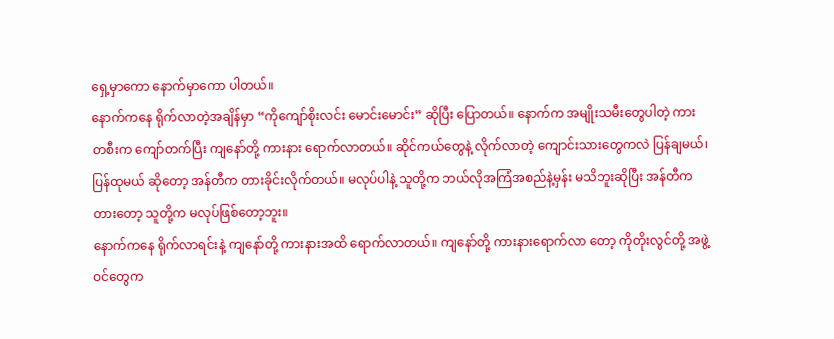ရှေ့မှာကော နောက်မှာကော ပါတယ်။
နောက်ကနေ ရိုက်လာတဲ့အချိန်မှာ “ကိုကျော်စိုးလင်း မောင်းမောင်း” ဆိုပြီး ပြောတယ်။ နောက်က အမျိုးသမီးတွေပါတဲ့ ကားတစီးက ကျော်တက်ပြီး ကျနော်တို့ ကားနား ရောက်လာတယ်။ ဆိုင်ကယ်တွေနဲ့ လိုက်လာတဲ့ ကျောင်းသားတွေကလဲ ပြန်ချမယ်၊ ပြန်ထုမယ် ဆိုတော့ အန်တီက တားခိုင်းလိုက်တယ်။ မလုပ်ပါနဲ့ သူတို့က ဘယ်လိုအကြံအစည်နဲ့မှန်း မသိဘူးဆိုပြီး အန်တီက တားတော့ သူတို့က မလုပ်ဖြစ်တော့ဘူး။
နောက်ကနေ ရိုက်လာရင်းနဲ့ ကျနော်တို့ ကားနားအထိ ရောက်လာတယ်။ ကျနော်တို့ ကားနားရောက်လာ တော့ ကိုတိုးလွင်တို့ အဖွဲ့ဝင်တွေက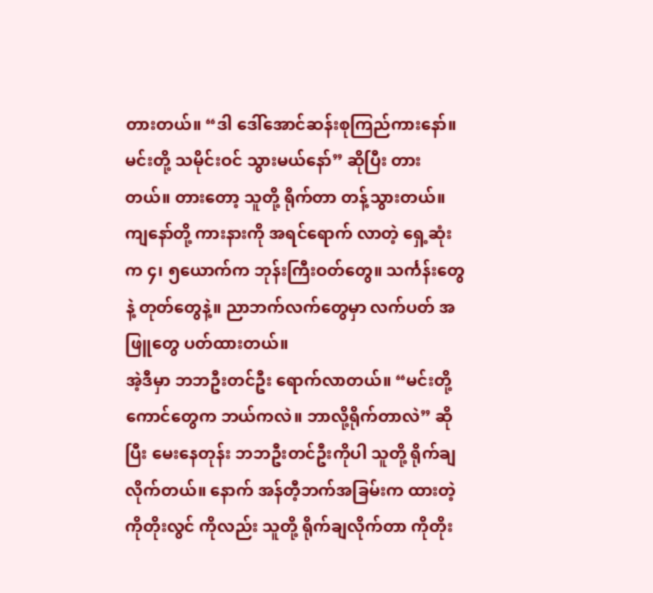တားတယ်။ “ဒါ ဒေါ်အောင်ဆန်းစုကြည်ကားနော်။ မင်းတို့ သမိုင်းဝင် သွားမယ်နော်” ဆိုပြီး တားတယ်။ တားတော့ သူတို့ ရိုက်တာ တန့်သွားတယ်။ ကျနော်တို့ ကားနားကို အရင်ရောက် လာတဲ့ ရှေ့ဆုံးက ၄၊ ၅ယောက်က ဘုန်းကြီးဝတ်တွေ။ သင်္ကန်းတွေနဲ့ တုတ်တွေနဲ့။ ညာဘက်လက်တွေမှာ လက်ပတ် အဖြူတွေ ပတ်ထားတယ်။
အဲ့ဒီမှာ ဘဘဦးတင်ဦး ရောက်လာတယ်။ “မင်းတို့ကောင်တွေက ဘယ်ကလဲ။ ဘာလို့ရိုက်တာလဲ” ဆိုပြီး မေးနေတုန်း ဘဘဦးတင်ဦးကိုပါ သူတို့ ရိုက်ချလိုက်တယ်။ နောက် အန်တီ့ဘက်အခြမ်းက ထားတဲ့ ကိုတိုးလွင် ကိုလည်း သူတို့ ရိုက်ချလိုက်တာ ကိုတိုး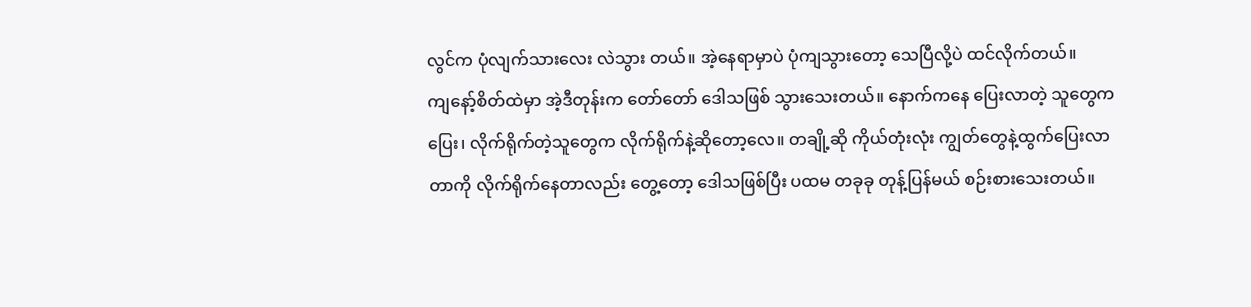လွင်က ပုံလျက်သားလေး လဲသွား တယ်။ အဲ့နေရာမှာပဲ ပုံကျသွားတော့ သေပြီလို့ပဲ ထင်လိုက်တယ်။
ကျနော့်စိတ်ထဲမှာ အဲ့ဒီတုန်းက တော်တော် ဒေါသဖြစ် သွားသေးတယ်။ နောက်ကနေ ပြေးလာတဲ့ သူတွေက ပြေး၊ လိုက်ရိုက်တဲ့သူတွေက လိုက်ရိုက်နဲ့ဆိုတော့လေ။ တချို့ဆို ကိုယ်တုံးလုံး ကျွတ်တွေနဲ့ထွက်ပြေးလာ တာကို လိုက်ရိုက်နေတာလည်း တွေ့တော့ ဒေါသဖြစ်ပြီး ပထမ တခုခု တုန့်ပြန်မယ် စဉ်းစားသေးတယ်။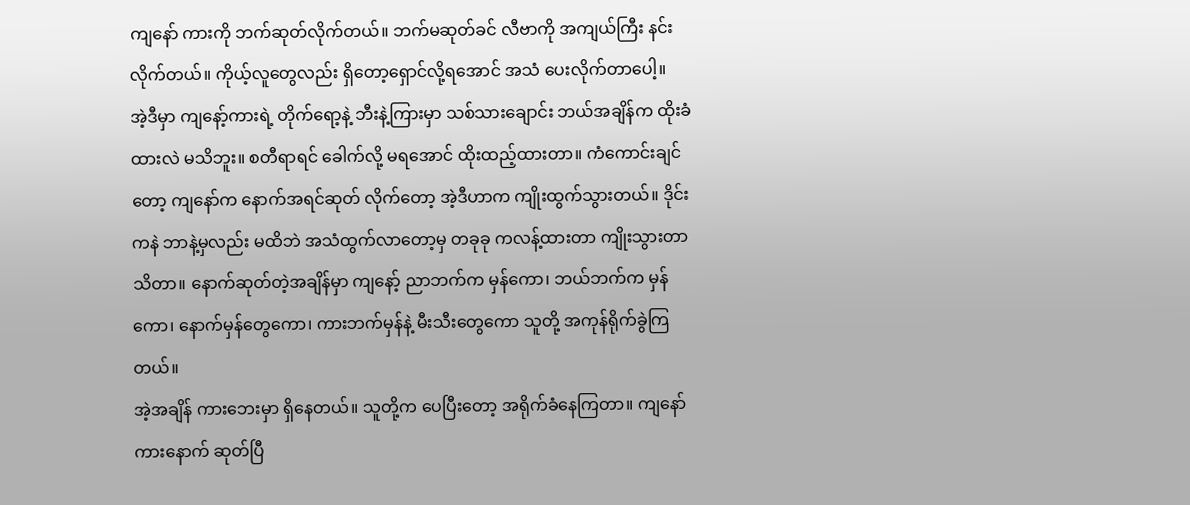ကျနော် ကားကို ဘက်ဆုတ်လိုက်တယ်။ ဘက်မဆုတ်ခင် လီဗာကို အကျယ်ကြီး နင်းလိုက်တယ်။ ကိုယ့်လူတွေလည်း ရှိတော့ရှောင်လို့ရအောင် အသံ ပေးလိုက်တာပေါ့။
အဲ့ဒီမှာ ကျနော့်ကားရဲ့ တိုက်ရော့နဲ့ ဘီးနဲ့ကြားမှာ သစ်သားချောင်း ဘယ်အချိန်က ထိုးခံထားလဲ မသိဘူး။ စတီရာရင် ခေါက်လို့ မရအောင် ထိုးထည့်ထားတာ။ ကံကောင်းချင်တော့ ကျနော်က နောက်အရင်ဆုတ် လိုက်တော့ အဲ့ဒီဟာက ကျိုးထွက်သွားတယ်။ ဒိုင်းကနဲ ဘာနဲ့မှလည်း မထိဘဲ အသံထွက်လာတော့မှ တခုခု ကလန့်ထားတာ ကျိုးသွားတာ သိတာ။ နောက်ဆုတ်တဲ့အချိန်မှာ ကျနော့် ညာဘက်က မှန်ကော၊ ဘယ်ဘက်က မှန်ကော၊ နောက်မှန်တွေကော၊ ကားဘက်မှန်နဲ့ မီးသီးတွေကော သူတို့ အကုန်ရိုက်ခွဲကြတယ်။
အဲ့အချိန် ကားဘေးမှာ ရှိနေတယ်။ သူတို့က ပေပြီးတော့ အရိုက်ခံနေကြတာ။ ကျနော် ကားနောက် ဆုတ်ပြီ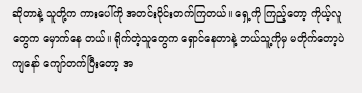ဆိုတာနဲ့ သူတို့က ကားပေါ်ကို အတင်းဝိုင်းတက်ကြတယ်။ ရှေ့ကို ကြည့်တော့ ကိုယ့်လူတွေက မှောက်နေ တယ်။ ရိုက်တဲ့သူတွေက ရှောင်နေတာနဲ့ ဘယ်သူ့ကိုမှ မတိုက်တော့ပဲ ကျနော် ကျော်တက်ပြီးတော့ အ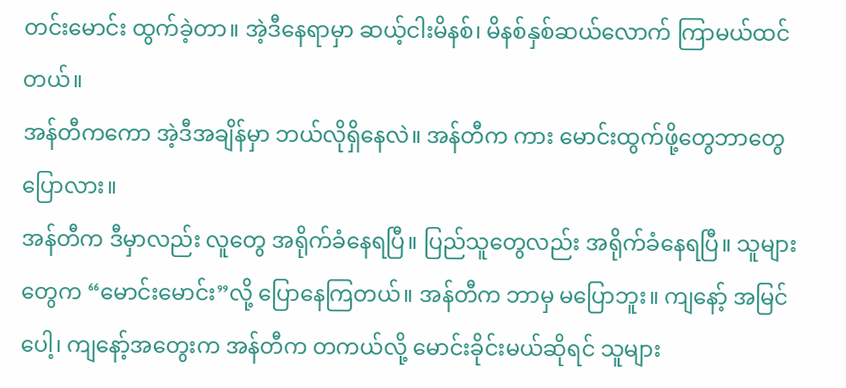တင်းမောင်း ထွက်ခဲ့တာ။ အဲ့ဒီနေရာမှာ ဆယ့်ငါးမိနစ်၊ မိနစ်နှစ်ဆယ်လောက် ကြာမယ်ထင်တယ်။
အန်တီကကော အဲ့ဒီအချိန်မှာ ဘယ်လိုရှိနေလဲ။ အန်တီက ကား မောင်းထွက်ဖို့တွေဘာတွေ ပြောလား။
အန်တီက ဒီမှာလည်း လူတွေ အရိုက်ခံနေရပြီ။ ပြည်သူတွေလည်း အရိုက်ခံနေရပြီ။ သူများတွေက “မောင်းမောင်း”လို့ ပြောနေကြတယ်။ အန်တီက ဘာမှ မပြောဘူး။ ကျနော့် အမြင်ပေါ့၊ ကျနော့်အတွေးက အန်တီက တကယ်လို့ မောင်းခိုင်းမယ်ဆိုရင် သူများ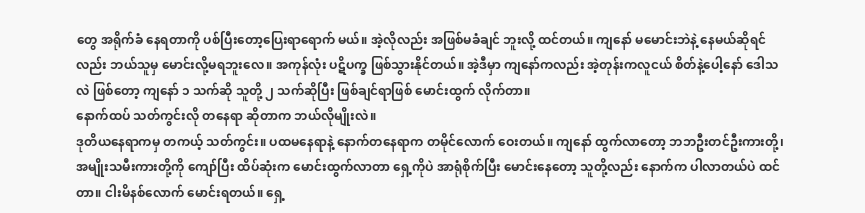တွေ အရိုက်ခံ နေရတာကို ပစ်ပြီးတော့ပြေးရာရောက် မယ်။ အဲ့လိုလည်း အဖြစ်မခံချင် ဘူးလို့ ထင်တယ်။ ကျနော် မမောင်းဘဲနဲ့ နေမယ်ဆိုရင်လည်း ဘယ်သူမှ မောင်းလို့မရဘူးလေ။ အကုန်လုံး ပဋိပက္ခ ဖြစ်သွားနိုင်တယ်။ အဲ့ဒီမှာ ကျနော်ကလည်း အဲ့တုန်းကလူငယ် စိတ်နဲ့ပေါ့နော် ဒေါသလဲ ဖြစ်တော့ ကျနော် ၁ သက်ဆို သူတို့ ၂ သက်ဆိုပြီး ဖြစ်ချင်ရာဖြစ် မောင်းထွက် လိုက်တာ။
နောက်ထပ် သတ်ကွင်းလို တနေရာ ဆိုတာက ဘယ်လိုမျိုးလဲ။
ဒုတိယနေရာကမှ တကယ့် သတ်ကွင်း။ ပထမနေရာနဲ့ နောက်တနေရာက တမိုင်လောက် ဝေးတယ်။ ကျနော် ထွက်လာတော့ ဘဘဦးတင်ဦးကားတို့၊ အမျိုးသမီးကားတို့ကို ကျော်ပြီး ထိပ်ဆုံးက မောင်းထွက်လာတာ ရှေ့ကိုပဲ အာရုံစိုက်ပြီး မောင်းနေတော့ သူတို့လည်း နောက်က ပါလာတယ်ပဲ ထင်တာ။ ငါးမိနစ်လောက် မောင်းရတယ်။ ရှေ့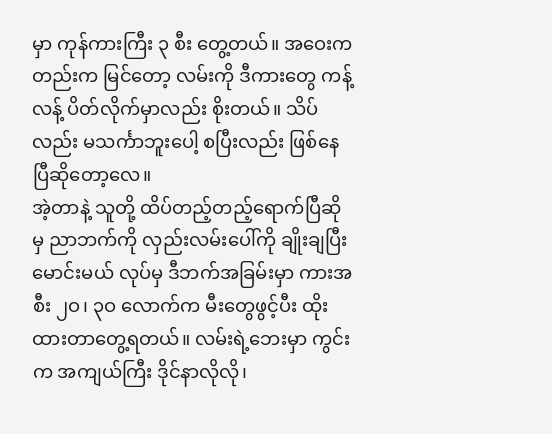မှာ ကုန်ကားကြီး ၃ စီး တွေ့တယ်။ အဝေးကတည်းက မြင်တော့ လမ်းကို ဒီကားတွေ ကန့်လန့် ပိတ်လိုက်မှာလည်း စိုးတယ်။ သိပ်လည်း မသင်္ကာဘူးပေါ့ စပြီးလည်း ဖြစ်နေပြီဆိုတော့လေ။
အဲ့တာနဲ့ သူတို့ ထိပ်တည့်တည့်ရောက်ပြီဆိုမှ ညာဘက်ကို လှည်းလမ်းပေါ်ကို ချိုးချပြီး မောင်းမယ် လုပ်မှ ဒီဘက်အခြမ်းမှာ ကားအစီး ၂ဝ၊ ၃ဝ လောက်က မီးတွေဖွင့်ပီး ထိုးထားတာတွေ့ရတယ်။ လမ်းရဲ့ဘေးမှာ ကွင်းက အကျယ်ကြီး ဒိုင်နာလိုလို၊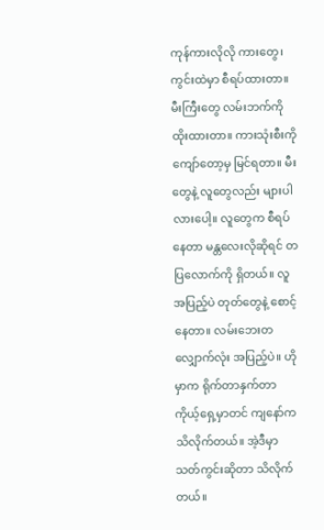ကုန်ကားလိုလို ကားတွေ၊ ကွင်းထဲမှာ စီရပ်ထားတာ။ မီးကြီးတွေ လမ်းဘက်ကို ထိုးထားတာ။ ကားသုံးစီးကို ကျော်တော့မှ မြင်ရတာ။ မီးတွေနဲ့ လူတွေလည်း များပါလားပေါ့။ လူတွေက စီရပ်နေတာ မန္တလေးလိုဆိုရင် တပြလောက်ကို ရှိတယ်။ လူအပြည့်ပဲ တုတ်တွေနဲ့ စောင့်နေတာ။ လမ်းဘေးတလျှောက်လုံး အပြည့်ပဲ။ ဟိုမှာက ရိုက်တာနှက်တာ ကိုယ့်ရှေ့မှာတင် ကျနော်က သိလိုက်တယ်။ အဲ့ဒီမှာ သတ်ကွင်းဆိုတာ သိလိုက်တယ်။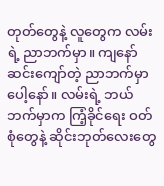တုတ်တွေနဲ့ လူတွေက လမ်းရဲ့ ညာဘက်မှာ။ ကျနော် ဆင်းကျော်တဲ့ ညာဘက်မှာပေါ့နော်။ လမ်းရဲ့ ဘယ်ဘက်မှာက ကြံ့ခိုင်ရေး ဝတ်စုံတွေနဲ့ ဆိုင်းဘုတ်လေးတွေ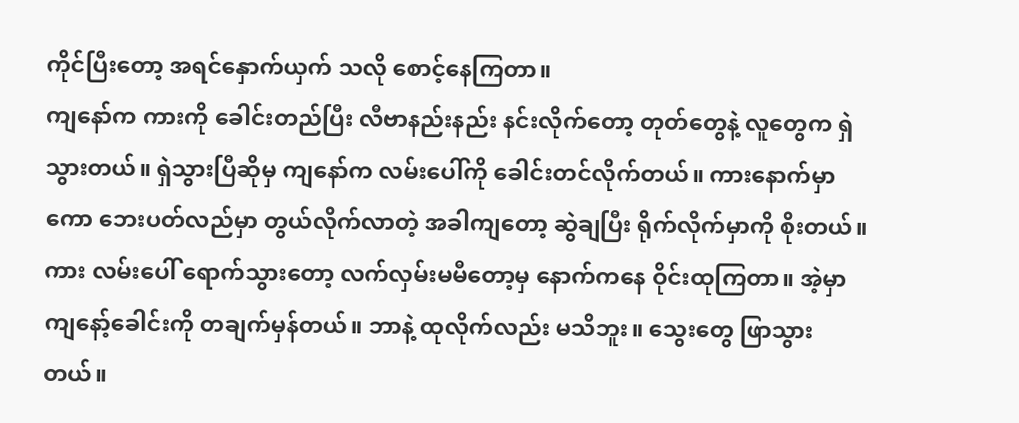ကိုင်ပြီးတော့ အရင်နှောက်ယှက် သလို စောင့်နေကြတာ။
ကျနော်က ကားကို ခေါင်းတည်ပြီး လီဗာနည်းနည်း နင်းလိုက်တော့ တုတ်တွေနဲ့ လူတွေက ရှဲသွားတယ်။ ရှဲသွားပြီဆိုမှ ကျနော်က လမ်းပေါ်ကို ခေါင်းတင်လိုက်တယ်။ ကားနောက်မှာကော ဘေးပတ်လည်မှာ တွယ်လိုက်လာတဲ့ အခါကျတော့ ဆွဲချပြီး ရိုက်လိုက်မှာကို စိုးတယ်။ ကား လမ်းပေါ် ရောက်သွားတော့ လက်လှမ်းမမီတော့မှ နောက်ကနေ ဝိုင်းထုကြတာ။ အဲ့မှာ ကျနော့်ခေါင်းကို တချက်မှန်တယ်။ ဘာနဲ့ ထုလိုက်လည်း မသိဘူး။ သွေးတွေ ဖြာသွားတယ်။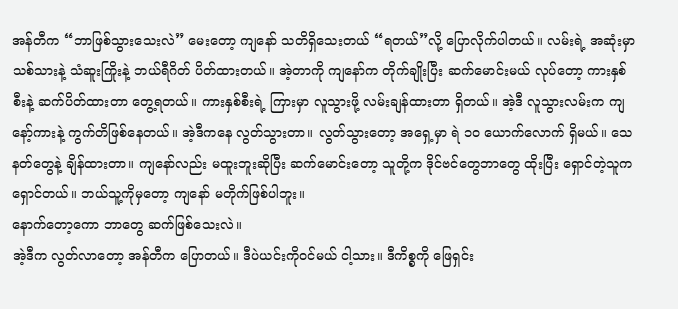အန်တီက “ဘာဖြစ်သွားသေးလဲ” မေးတော့ ကျနော် သတိရှိသေးတယ် “ရတယ်”လို့ ပြောလိုက်ပါတယ်။ လမ်းရဲ့ အဆုံးမှာ သစ်သားနဲ့ သံဆူးကြိုးနဲ့ ဘယ်ရီဂိတ် ပိတ်ထားတယ်။ အဲ့တာကို ကျနော်က တိုက်ချိုးပြီး ဆက်မောင်းမယ် လုပ်တော့ ကားနှစ်စီးနဲ့ ဆက်ပိတ်ထားတာ တွေ့ရတယ်။ ကားနှစ်စီးရဲ့ ကြားမှာ လူသွားဖို့ လမ်းချန်ထားတာ ရှိတယ်။ အဲ့ဒီ လူသွားလမ်းက ကျနော့်ကားနဲ့ ကွက်တိဖြစ်နေတယ်။ အဲ့ဒီကနေ လွတ်သွားတာ။ လွတ်သွားတော့ အရှေ့မှာ ရဲ ၁ဝ ယောက်လောက် ရှိမယ်။ သေနတ်တွေနဲ့ ချိန်ထားတာ။ ကျနော်လည်း မထူးဘူးဆိုပြီး ဆက်မောင်းတော့ သူတို့က ဒိုင်ဗင်တွေဘာတွေ ထိုးပြီး ရှောင်တဲ့သူက ရှောင်တယ်။ ဘယ်သူ့ကိုမှတော့ ကျနော် မတိုက်ဖြစ်ပါဘူး။
နောက်တော့ကော ဘာတွေ ဆက်ဖြစ်သေးလဲ။
အဲ့ဒီက လွတ်လာတော့ အန်တီက ပြောတယ်။ ဒီပဲယင်းကိုဝင်မယ် ငါ့သား။ ဒီကိစ္စကို ဖြေရှင်း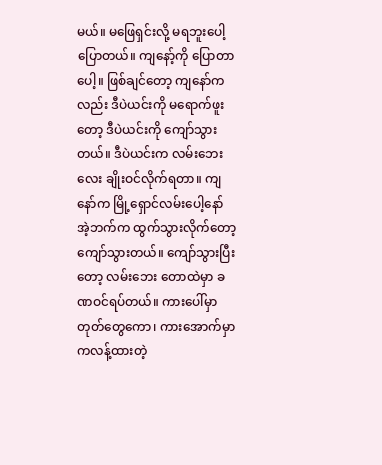မယ်။ မဖြေရှင်းလို့ မရဘူးပေါ့ ပြောတယ်။ ကျနော့်ကို ပြောတာပေါ့။ ဖြစ်ချင်တော့ ကျနော်ကလည်း ဒီပဲယင်းကို မရောက်ဖူးတော့ ဒီပဲယင်းကို ကျော်သွားတယ်။ ဒီပဲယင်းက လမ်းဘေးလေး ချိုးဝင်လိုက်ရတာ။ ကျနော်က မြို့ရှောင်လမ်းပေါ့နော် အဲ့ဘက်က ထွက်သွားလိုက်တော့ ကျော်သွားတယ်။ ကျော်သွားပြီးတော့ လမ်းဘေး တောထဲမှာ ခဏဝင်ရပ်တယ်။ ကားပေါ်မှာ တုတ်တွေကော၊ ကားအောက်မှာ ကလန့်ထားတဲ့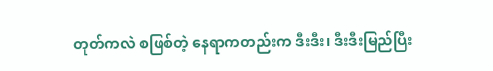တုတ်ကလဲ စဖြစ်တဲ့ နေရာကတည်းက ဒီးဒီး၊ ဒီးဒီးမြည်ပြီး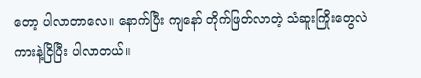တော့ ပါလာတာလေ။ နောက်ပြီး ကျနော် တိုက်ဖြတ်လာတဲ့ သံဆူးကြိုးတွေလဲ ကားနဲ့ငြိပြီး ပါလာတယ်။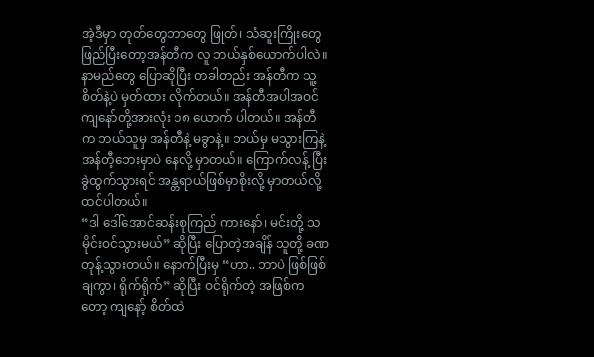အဲ့ဒီမှာ တုတ်တွေဘာတွေ ဖြုတ်၊ သံဆူးကြိုးတွေ ဖြည်ပြီးတော့အန်တီက လူ ဘယ်နှစ်ယောက်ပါလဲ။ နာမည်တွေ ပြောဆိုပြီး တခါတည်း အန်တီက သူ့စိတ်နဲ့ပဲ မှတ်ထား လိုက်တယ်။ အန်တီအပါအဝင် ကျနော်တို့အားလုံး ၁၈ ယောက် ပါတယ်။ အန်တီက ဘယ်သူမှ အန်တီနဲ့ မခွာနဲ့။ ဘယ်မှ မသွားကြနဲ့ အန်တီ့ဘေးမှာပဲ နေလို့ မှာတယ်။ ကြောက်လန့် ပြီး ခွဲထွက်သွားရင် အန္တရာယ်ဖြစ်မှာစိုးလို့ မှာတယ်လို့ ထင်ပါတယ်။
“ဒါ ဒေါ်အောင်ဆန်းစုကြည် ကားနော်၊ မင်းတို့ သမိုင်းဝင်သွားမယ်” ဆိုပြီး ပြောတဲ့အချိန် သူတို့ ခဏတုန့်သွားတယ်။ နောက်ပြီးမှ “ဟာ.. ဘာပဲ ဖြစ်ဖြစ် ချကွာ၊ ရိုက်ရိုက်” ဆိုပြီး ဝင်ရိုက်တဲ့ အဖြစ်ကတော့ ကျနော့် စိတ်ထဲ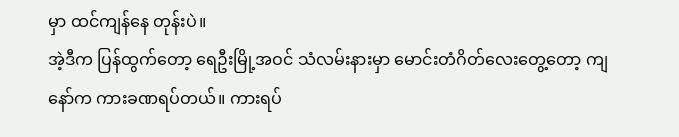မှာ ထင်ကျန်နေ တုန်းပဲ။
အဲ့ဒီက ပြန်ထွက်တော့ ရေဦးမြို့အဝင် သံလမ်းနားမှာ မောင်းတံဂိတ်လေးတွေ့တော့ ကျနော်က ကားခဏရပ်တယ်။ ကားရပ်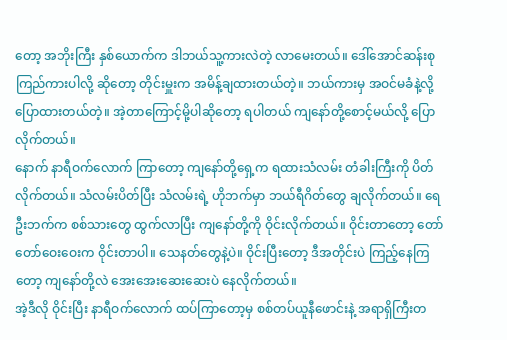တော့ အဘိုးကြီး နှစ်ယောက်က ဒါဘယ်သူ့ကားလဲတဲ့ လာမေးတယ်။ ဒေါ်အောင်ဆန်းစုကြည်ကားပါလို့ ဆိုတော့ တိုင်းမှူးက အမိန့်ချထားတယ်တဲ့။ ဘယ်ကားမှ အဝင်မခံနဲ့လို့ ပြောထားတယ်တဲ့။ အဲ့တာကြောင့်မို့ပါဆိုတော့ ရပါတယ် ကျနော်တို့စောင့်မယ်လို့ ပြောလိုက်တယ်။
နောက် နာရီဝက်လောက် ကြာတော့ ကျနော်တို့ရှေ့က ရထားသံလမ်း တံခါးကြီးကို ပိတ်လိုက်တယ်။ သံလမ်းပိတ်ပြီး သံလမ်းရဲ့ ဟိုဘက်မှာ ဘယ်ရီဂိတ်တွေ ချလိုက်တယ်။ ရေဦးဘက်က စစ်သားတွေ ထွက်လာပြီး ကျနော်တို့ကို ဝိုင်းလိုက်တယ်။ ဝိုင်းတာတော့ တော်တော်ဝေးဝေးက ဝိုင်းတာပါ။ သေနတ်တွေနဲ့ပဲ။ ဝိုင်းပြီးတော့ ဒီအတိုင်းပဲ ကြည့်နေကြတော့ ကျနော်တို့လဲ အေးအေးဆေးဆေးပဲ နေလိုက်တယ်။
အဲ့ဒီလို ဝိုင်းပြီး နာရီဝက်လောက် ထပ်ကြာတော့မှ စစ်တပ်ယူနီဖောင်းနဲ့ အရာရှိကြီးတ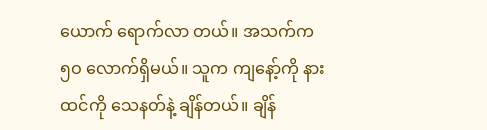ယောက် ရောက်လာ တယ်။ အသက်က ၅ဝ လောက်ရှိမယ်။ သူက ကျနော့်ကို နားထင်ကို သေနတ်နဲ့ ချိန်တယ်။ ချိန်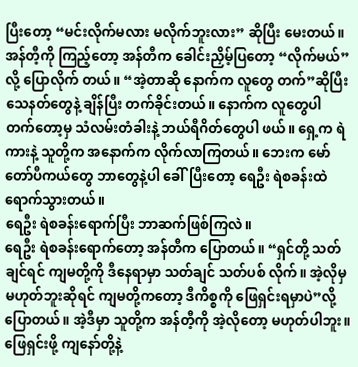ပြီးတော့ “မင်းလိုက်မလား မလိုက်ဘူးလား” ဆိုပြီး မေးတယ်။ အန်တီ့ကို ကြည့်တော့ အန်တီက ခေါင်းညှိမ့်ပြတော့ “လိုက်မယ်”လို့ ပြောလိုက် တယ်။ “အဲ့တာဆို နောက်က လူတွေ တက်”ဆိုပြီး သေနတ်တွေနဲ့ ချိန်ပြီး တက်ခိုင်းတယ်။ နောက်က လူတွေပါ တက်တော့မှ သံလမ်းတံခါးနဲ့ ဘယ်ရီဂိတ်တွေပါ ဖယ်။ ရှေ့က ရဲကားနဲ့ သူတို့က အနောက်က လိုက်လာကြတယ်။ ဘေးက မော်တော်ပီကယ်တွေ ဘာတွေနဲ့ပါ ခေါ်ပြီးတော့ ရေဦး ရဲစခန်းထဲ ရောက်သွားတယ်။
ရေဦး ရဲစခန်းရောက်ပြီး ဘာဆက်ဖြစ်ကြလဲ။
ရေဦး ရဲစခန်းရောက်တော့ အန်တီက ပြောတယ်။ “ရှင်တို့ သတ်ချင်ရင် ကျမတို့ကို ဒီနေရာမှာ သတ်ချင် သတ်ပစ် လိုက်။ အဲ့လိုမှ မဟုတ်ဘူးဆိုရင် ကျမတို့ကတော့ ဒီကိစ္စကို ဖြေရှင်းရမှာပဲ”လို့ ပြောတယ်။ အဲ့ဒီမှာ သူတို့က အန်တီ့ကို အဲ့လိုတော့ မဟုတ်ပါဘူး။ ဖြေရှင်းဖို့ ကျနော်တို့နဲ့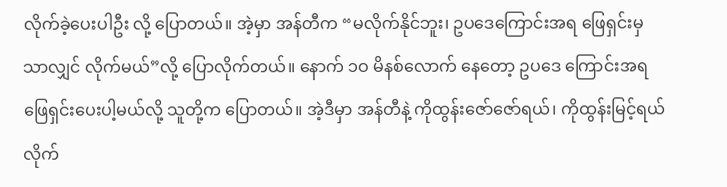လိုက်ခဲ့ပေးပါဦး လို့ ပြောတယ်။ အဲ့မှာ အန်တီက “မလိုက်နိုင်ဘူး၊ ဥပဒေကြောင်းအရ ဖြေရှင်းမှ သာလျှင် လိုက်မယ်”လို့ ပြောလိုက်တယ်။ နောက် ၁ဝ မိနစ်လောက် နေတော့ ဥပဒေ ကြောင်းအရ ဖြေရှင်းပေးပါ့မယ်လို့ သူတို့က ပြောတယ်။ အဲ့ဒီမှာ အန်တီနဲ့ ကိုထွန်းဇော်ဇော်ရယ်၊ ကိုထွန်းမြင့်ရယ် လိုက်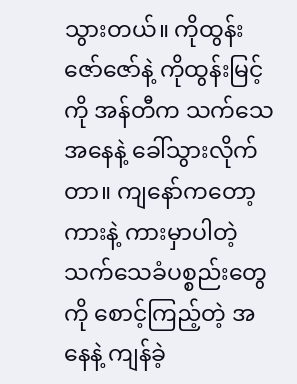သွားတယ်။ ကိုထွန်းဇော်ဇော်နဲ့ ကိုထွန်းမြင့်ကို အန်တီက သက်သေအနေနဲ့ ခေါ်သွားလိုက်တာ။ ကျနော်ကတော့ ကားနဲ့ ကားမှာပါတဲ့ သက်သေခံပစ္စည်းတွေကို စောင့်ကြည့်တဲ့ အနေနဲ့ ကျန်ခဲ့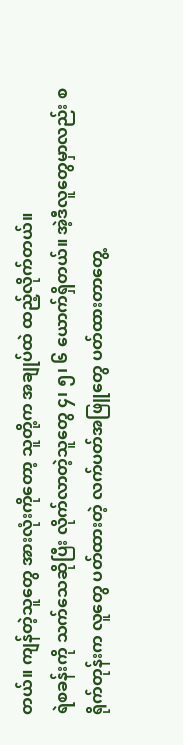တယ်။ ကျန်တဲ့သူတွေ အားလုံးကိုတော့ သူတို့က အချုပ်ထဲ ထည့်လိုက်တယ်။
ရဲစခန်းကို သက်သေဆိုပြီး လိုက်လာတဲ့သူတွေ ၄၊ ၅၊ ၆ ယောက်ရှိတယ်။ အဲ့ဒီလူတွေမှာလည်း စရိုက်တုန်းက လူတွေ ပတ်ထားတဲ့ လက်ပတ်အဖြူတွေ ပတ်ထားတာတွေ့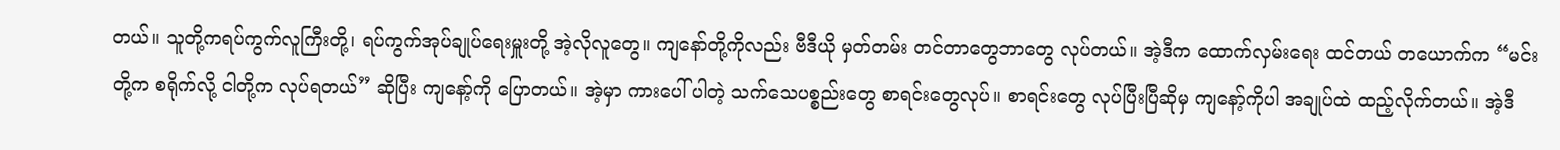တယ်။ သူတို့ကရပ်ကွက်လူကြီးတို့၊ ရပ်ကွက်အုပ်ချုပ်ရေးမှူးတို့ အဲ့လိုလူတွေ။ ကျနော်တို့ကိုလည်း ဗီဒီယို မှတ်တမ်း တင်တာတွေဘာတွေ လုပ်တယ်။ အဲ့ဒီက ထောက်လှမ်းရေး ထင်တယ် တယောက်က “မင်းတို့က စရိုက်လို့ ငါတို့က လုပ်ရတယ်” ဆိုပြီး ကျနော့်ကို ပြောတယ်။ အဲ့မှာ ကားပေါ် ပါတဲ့ သက်သေပစ္စည်းတွေ စာရင်းတွေလုပ်။ စာရင်းတွေ လုပ်ပြီးပြီဆိုမှ ကျနော့်ကိုပါ အချုပ်ထဲ ထည့်လိုက်တယ်။ အဲ့ဒီ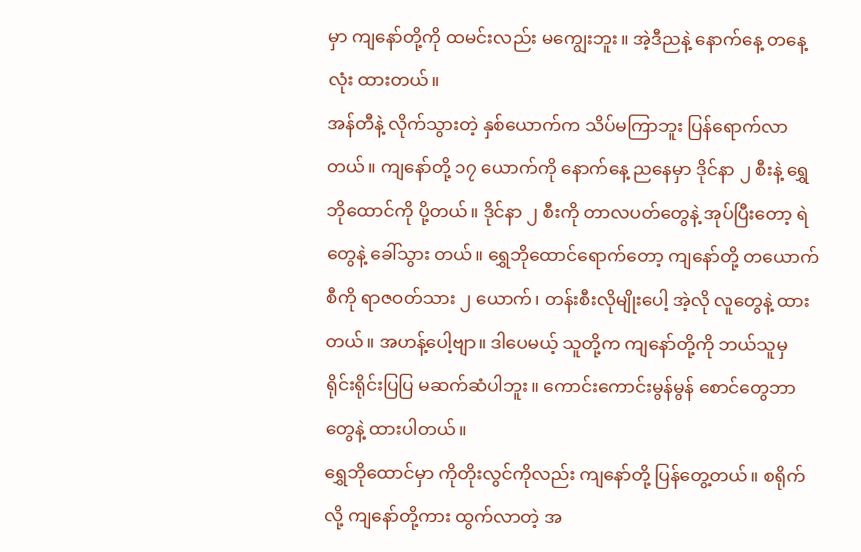မှာ ကျနော်တို့ကို ထမင်းလည်း မကျွေးဘူး။ အဲ့ဒီညနဲ့ နောက်နေ့ တနေ့လုံး ထားတယ်။
အန်တီနဲ့ လိုက်သွားတဲ့ နှစ်ယောက်က သိပ်မကြာဘူး ပြန်ရောက်လာတယ်။ ကျနော်တို့ ၁၇ ယောက်ကို နောက်နေ့ ညနေမှာ ဒိုင်နာ ၂ စီးနဲ့ ရွှေဘိုထောင်ကို ပို့တယ်။ ဒိုင်နာ ၂ စီးကို တာလပတ်တွေနဲ့ အုပ်ပြီးတော့ ရဲတွေနဲ့ ခေါ်သွား တယ်။ ရွှေဘိုထောင်ရောက်တော့ ကျနော်တို့ တယောက်စီကို ရာဇဝတ်သား ၂ ယောက်၊ တန်းစီးလိုမျိုးပေါ့ အဲ့လို လူတွေနဲ့ ထားတယ်။ အဟန့်ပေါ့ဗျာ။ ဒါပေမယ့် သူတို့က ကျနော်တို့ကို ဘယ်သူမှ ရိုင်းရိုင်းပြပြ မဆက်ဆံပါဘူး။ ကောင်းကောင်းမွန်မွန် စောင်တွေဘာတွေနဲ့ ထားပါတယ်။
ရွှေဘိုထောင်မှာ ကိုတိုးလွင်ကိုလည်း ကျနော်တို့ ပြန်တွေ့တယ်။ စရိုက်လို့ ကျနော်တို့ကား ထွက်လာတဲ့ အ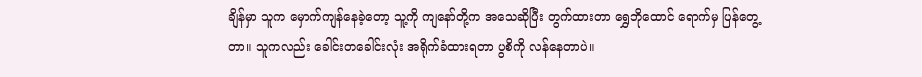ချိန်မှာ သူက မှောက်ကျန်နေခဲ့တော့ သူ့ကို ကျနော်တို့က အသေဆိုပြီး တွက်ထားတာ ရွှေဘိုထောင် ရောက်မှ ပြန်တွေ့တာ။ သူကလည်း ခေါင်းတခေါင်းလုံး အရိုက်ခံထားရတာ ပွစိကို လန်နေတာပဲ။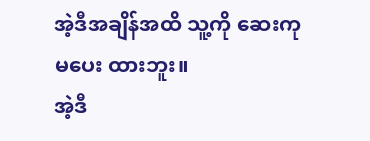အဲ့ဒီအချိန်အထိ သူ့ကို ဆေးကုမပေး ထားဘူး။
အဲ့ဒီ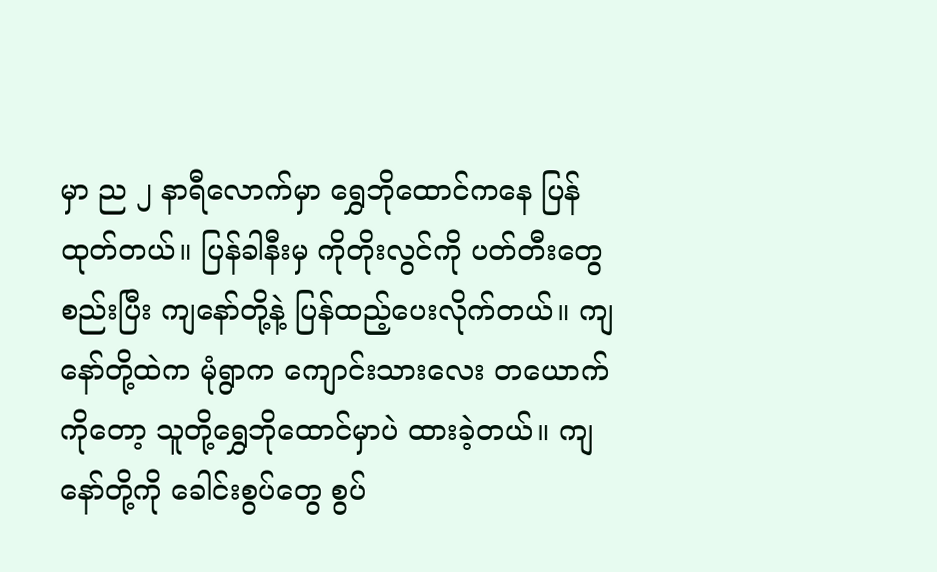မှာ ည ၂ နာရီလောက်မှာ ရွှေဘိုထောင်ကနေ ပြန်ထုတ်တယ်။ ပြန်ခါနီးမှ ကိုတိုးလွင်ကို ပတ်တီးတွေ စည်းပြီး ကျနော်တို့နဲ့ ပြန်ထည့်ပေးလိုက်တယ်။ ကျနော်တို့ထဲက မုံရွာက ကျောင်းသားလေး တယောက် ကိုတော့ သူတို့ရွှေဘိုထောင်မှာပဲ ထားခဲ့တယ်။ ကျနော်တို့ကို ခေါင်းစွပ်တွေ စွပ်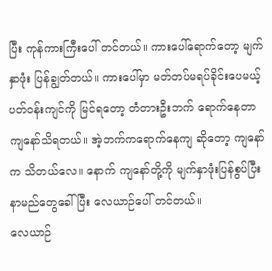ပြီး ကုန်ကားကြီးပေါ် တင်တယ်။ ကားပေါ်ရောက်တော့ မျက်နှာဖုံး ပြန်ချွတ်တယ်။ ကားပေါ်မှာ မတ်တပ်မရပ်ခိုင်းပေမယ့် ပတ်ဝန်းကျင်ကို မြင်ရတော့ တံတားဦးဘက် ရောက်နေတာ ကျနော်သိရတယ်။ အဲ့ဘက်ကရောက်နေကျ ဆိုတော့ ကျနော်က သိတယ်လေ။ နောက် ကျနော်တို့ကို မျက်နှာဖုံးပြန်စွပ်ပြီး နာမည်တွေခေါ်ပြီး လေယာဉ်ပေါ် တင်တယ်။
လေယာဉ်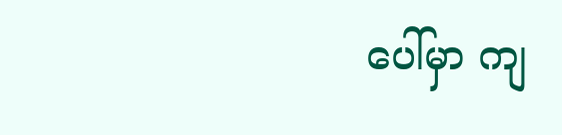ပေါ်မှာ ကျ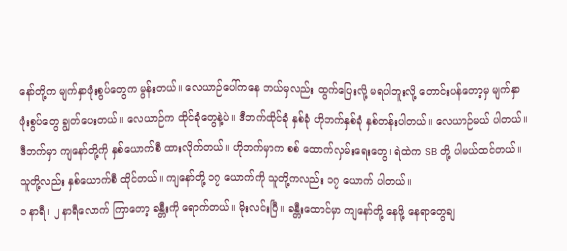နော်တို့က မျက်နှာဖုံးစွပ်တွေက မွန်းတယ်။ လေယာဉ်ပေါ်ကနေ ဘယ်မှလည်း ထွက်ပြေးလို့ မရပါဘူးလို့ တောင်းပန်တော့မှ မျက်နှာဖုံးစွပ်တွေ ချွတ်ပေးတယ်။ လေယာဉ်က ထိုင်ခုံတွေနဲ့ပဲ။ ဒီဘက်ထိုင်ခုံ နှစ်ခုံ ဟိုဘက်နှစ်ခုံ နှစ်တန်းပါတယ်။ လေယာဉ်မယ် ပါတယ်။ ဒီဘက်မှာ ကျနော်တို့ကို နှစ်ယောက်စီ ထားလိုက်တယ်။ ဟိုဘက်မှာက စစ် ထောက်လှမ်းရေးတွေ၊ ရဲထဲက SB တို့ ပါမယ်ထင်တယ်။ သူတို့လည်း နှစ်ယောက်စီ ထိုင်တယ်။ ကျနော်တို့ ၁၇ ယောက်ကို သူတို့ကလည်း ၁၇ ယောက် ပါတယ်။
၁ နာရီ၊ ၂ နာရီလောက် ကြာတော့ ခန္တီးကို ရောက်တယ်။ မိုးလင်းပြီ။ ခန္တီးထောင်မှာ ကျနော်တို့ နေဖို့ နေရာတွေချ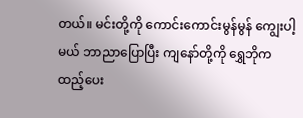တယ်။ မင်းတို့ကို ကောင်းကောင်းမွန်မွန် ကျွေးပါ့မယ် ဘာညာပြောပြီး ကျနော်တို့ကို ရွှေဘိုက ထည့်ပေး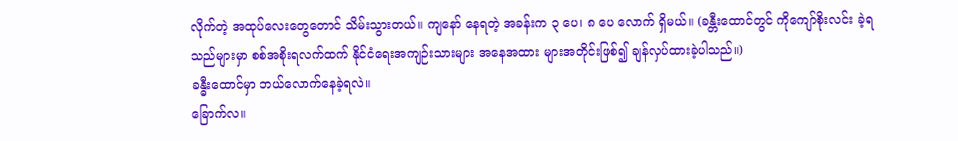လိုက်တဲ့ အထုပ်လေးတွေတောင် သိမ်းသွားတယ်။ ကျနော် နေရတဲ့ အခန်းက ၃ ပေ၊ ၈ ပေ လောက် ရှိမယ်။ (ခန္တီးထောင်တွင် ကိုကျော်စိုးလင်း ခဲ့ရသည်များမှာ စစ်အစိုးရလက်ထက် နိုင်ငံရေးအကျဉ်းသားများ အနေအထား များအတိုင်းဖြစ်၍ ချန်လှပ်ထားခဲ့ပါသည်။)
ခန္ဓီးထောင်မှာ ဘယ်လောက်နေခဲ့ရလဲ။
ခြောက်လ။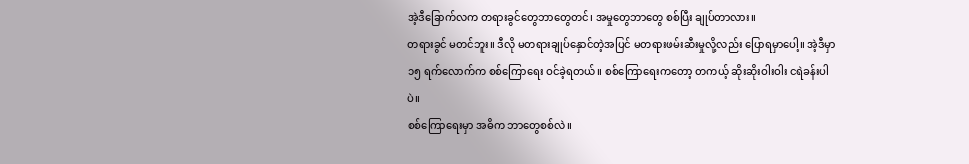အဲ့ဒီခြောက်လက တရားခွင်တွေဘာတွေတင်၊ အမှုတွေဘာတွေ စစ်ပြီး ချုပ်တာလား။
တရားခွင် မတင်ဘူး။ ဒီလို မတရားချုပ်နှောင်တဲ့အပြင် မတရားဖမ်းဆီးမှုလို့လည်း ပြောရမှာပေါ့။ အဲ့ဒီမှာ ၁၅ ရက်လောက်က စစ်ကြောရေး ဝင်ခဲ့ရတယ်။ စစ်ကြောရေးကတော့ တကယ့် ဆိုးဆိုးဝါးဝါး ငရဲခန်းပါပဲ။
စစ်ကြောရေးမှာ အဓိက ဘာတွေစစ်လဲ။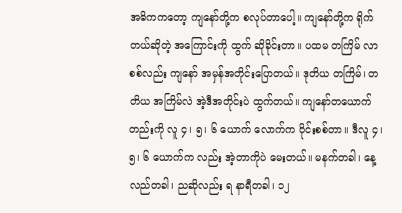အဓိကကတော့ ကျနော်တို့က စလုပ်တာပေါ့။ ကျနော်တို့က ရိုက်တယ်ဆိုတဲ့ အကြောင်းကို ထွက် ဆိုခိုင်းတာ။ ပထမ တကြိမ် လာစစ်လည်း ကျနော် အမှန်အတိုင်းပြောတယ်။ ဒုတိယ တကြိမ်၊ တတိယ အကြိမ်လဲ အဲ့ဒီအတိုင်းပဲ ထွက်တယ်။ ကျနော်တယောက်တည်းကို လူ ၄၊ ၅၊ ၆ ယောက် လောက်က ဝိုင်းစစ်တာ။ ဒီလူ ၄၊ ၅၊ ၆ ယောက်က လည်း အဲ့တာကိုပဲ မေးတယ်။ မနက်တခါ၊ နေ့လည်တခါ၊ ညဆိုလည်း ရ နာရီတခါ၊ ၁၂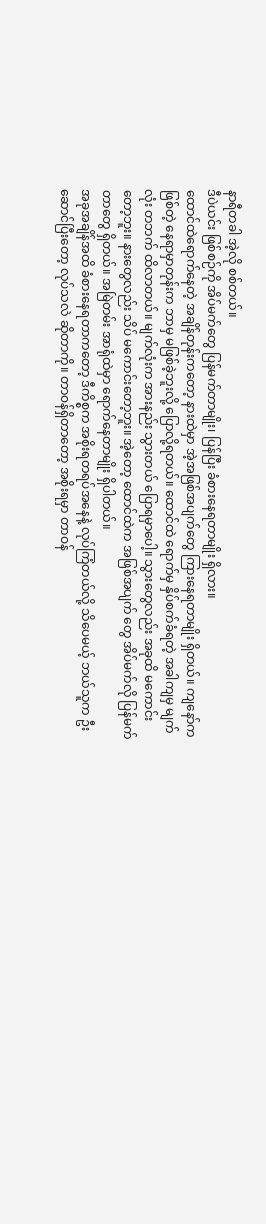နာရီတခါ အဲ့လို စစ်တယ်။
ဒီပဲယင်း ဖြစ်စဉ်ကို အိပ်မက်တွေ ပြန်မက်တာမျိုး၊ ပြန်ပြီး ခံစားနေရတာမျိုး ရှိလား။
ထောင်ထဲရောက်နေတဲ့ အချိန်တုန်းကတော့ နားထဲမှာ အဲ့အဖြစ်အပျက်တွေ ကြားနေရတာမျိုး ရှိတယ်။ ကျနော်က ဖြစ်တဲ့ နေရာမှာတုန်းက ဘာမှ မဖြစ်ခဲ့ဘူးလို့ ပြောလို့ရတယ်။ ထောင်ထဲ ရောက်မှ နှိပ်စက်ခံရတဲ့ အခါကျမှ မျက်လုံး တဘက် ထိလာတယ်။ မျက်လုံးက အားနည်း သွားတယ် ပြောရမှာပေါ့။ သွားတွေလည်း အခုထိ မကောင်းတော့ဘူး။ နားတွေလည်း သိပ် မကောင်းတော့ဘူး။ အဲ့တော့ ထောင်ထဲက အဖြစ်အပျက် တွေ အိပ်မက်လို ပြန်မက်တာတွေ ရှိတယ်။ အမြဲတမ်း အာရုံထဲမှာ ရောက်နေတာမျိုး ရှိပါတယ်။
အခုအချိန်အထိ ခံစားနေရတာကတော့ ဒီကိစ္စက အစိုးရတရပ်အနေနဲ့ လုပ်ကြံတယ်လို့ သိပေမယ့် ဘယ်သူက ဦးဆောင်ပြီးတော့ လုပ်သလဲ ဆိုတာကို။ တာဝန်ရှိတာတော့ အစိုးရမှာ တာဝန်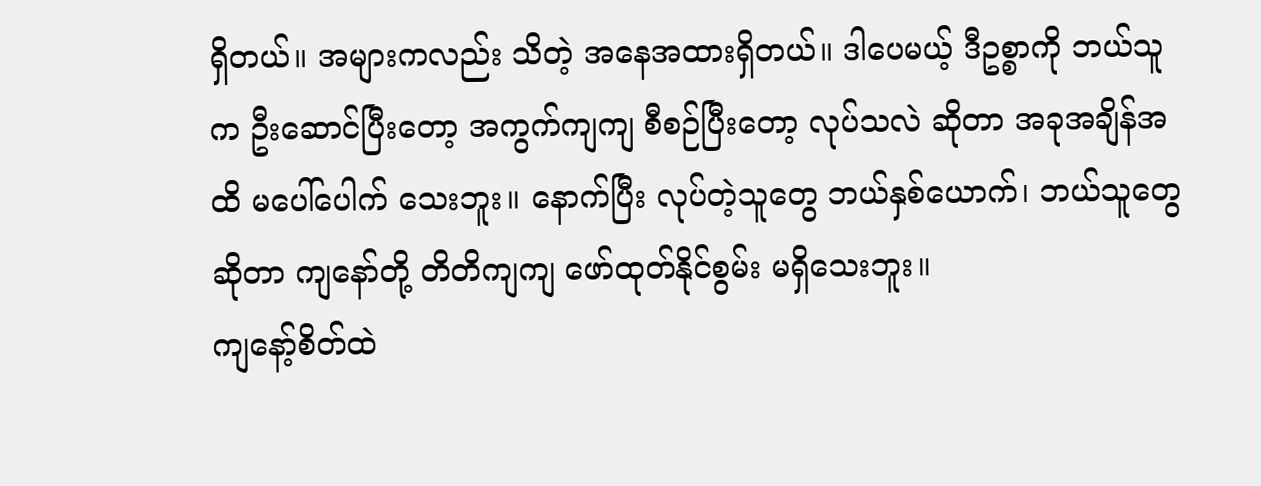ရှိတယ်။ အများကလည်း သိတဲ့ အနေအထားရှိတယ်။ ဒါပေမယ့် ဒီဥစ္စာကို ဘယ်သူက ဦးဆောင်ပြီးတော့ အကွက်ကျကျ စီစဉ်ပြီးတော့ လုပ်သလဲ ဆိုတာ အခုအချိန်အထိ မပေါ်ပေါက် သေးဘူး။ နောက်ပြီး လုပ်တဲ့သူတွေ ဘယ်နှစ်ယောက်၊ ဘယ်သူတွေဆိုတာ ကျနော်တို့ တိတိကျကျ ဖော်ထုတ်နိုင်စွမ်း မရှိသေးဘူး။
ကျနော့်စိတ်ထဲ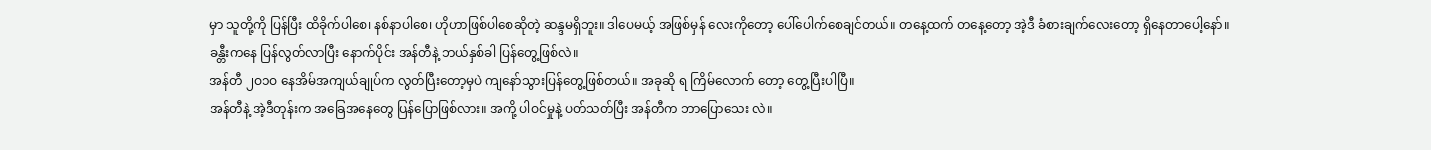မှာ သူတို့ကို ပြန်ပြီး ထိခိုက်ပါစေ၊ နစ်နာပါစေ၊ ဟိုဟာဖြစ်ပါစေဆိုတဲ့ ဆန္ဒမရှိဘူး။ ဒါပေမယ့် အဖြစ်မှန် လေးကိုတော့ ပေါ်ပေါက်စေချင်တယ်။ တနေ့ထက် တနေ့တော့ အဲ့ဒီ ခံစားချက်လေးတော့ ရှိနေတာပေါ့နော်။
ခန္တီးကနေ ပြန်လွတ်လာပြီး နောက်ပိုင်း အန်တီနဲ့ ဘယ်နှစ်ခါ ပြန်တွေ့ဖြစ်လဲ။
အန်တီ ၂ဝ၁ဝ နေအိမ်အကျယ်ချုပ်က လွတ်ပြီးတော့မှပဲ ကျနော်သွားပြန်တွေ့ဖြစ်တယ်။ အခုဆို ရ ကြိမ်လောက် တော့ တွေ့ပြီးပါပြီ။
အန်တီနဲ့ အဲ့ဒီတုန်းက အခြေအနေတွေ ပြန်ပြောဖြစ်လား။ အကို့ ပါဝင်မှုနဲ့ ပတ်သတ်ပြီး အန်တီက ဘာပြောသေး လဲ။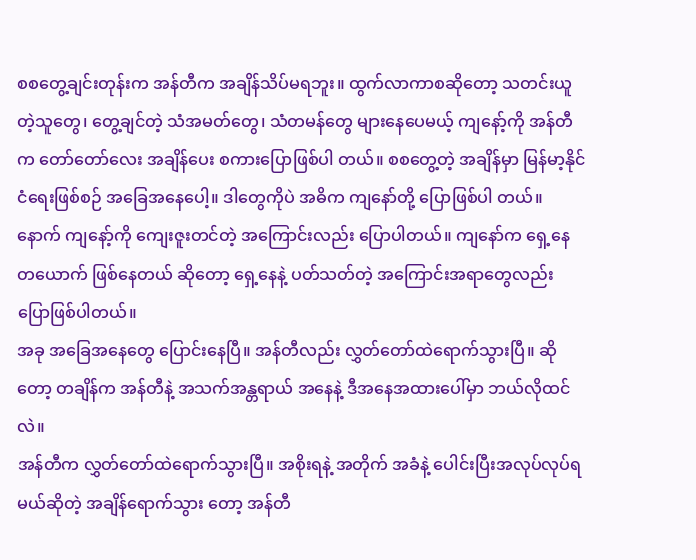စစတွေ့ချင်းတုန်းက အန်တီက အချိန်သိပ်မရဘူး။ ထွက်လာကာစဆိုတော့ သတင်းယူတဲ့သူတွေ၊ တွေ့ချင်တဲ့ သံအမတ်တွေ၊ သံတမန်တွေ များနေပေမယ့် ကျနော့်ကို အန်တီက တော်တော်လေး အချိန်ပေး စကားပြောဖြစ်ပါ တယ်။ စစတွေ့တဲ့ အချိန်မှာ မြန်မာ့နိုင်ငံရေးဖြစ်စဉ် အခြေအနေပေါ့။ ဒါတွေကိုပဲ အဓိက ကျနော်တို့ ပြောဖြစ်ပါ တယ်။ နောက် ကျနော့်ကို ကျေးဇူးတင်တဲ့ အကြောင်းလည်း ပြောပါတယ်။ ကျနော်က ရှေ့နေတယောက် ဖြစ်နေတယ် ဆိုတော့ ရှေ့နေနဲ့ ပတ်သတ်တဲ့ အကြောင်းအရာတွေလည်း ပြောဖြစ်ပါတယ်။
အခု အခြေအနေတွေ ပြောင်းနေပြီ။ အန်တီလည်း လွှတ်တော်ထဲရောက်သွားပြီ။ ဆိုတော့ တချိန်က အန်တီနဲ့ အသက်အန္တရာယ် အနေနဲ့ ဒီအနေအထားပေါ်မှာ ဘယ်လိုထင်လဲ။
အန်တီက လွှတ်တော်ထဲရောက်သွားပြီ။ အစိုးရနဲ့ အတိုက် အခံနဲ့ ပေါင်းပြီးအလုပ်လုပ်ရမယ်ဆိုတဲ့ အချိန်ရောက်သွား တော့ အန်တီ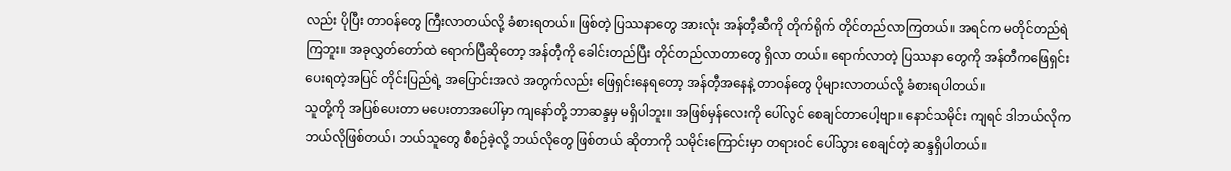လည်း ပိုပြီး တာဝန်တွေ ကြီးလာတယ်လို့ ခံစားရတယ်။ ဖြစ်တဲ့ ပြဿနာတွေ အားလုံး အန်တီ့ဆီကို တိုက်ရိုက် တိုင်တည်လာကြတယ်။ အရင်က မတိုင်တည်ရဲ ကြဘူး။ အခုလွှတ်တော်ထဲ ရောက်ပြီဆိုတော့ အန်တီ့ကို ခေါင်းတည်ပြီး တိုင်တည်လာတာတွေ ရှိလာ တယ်။ ရောက်လာတဲ့ ပြဿနာ တွေကို အန်တီကဖြေရှင်းပေးရတဲ့အပြင် တိုင်းပြည်ရဲ့ အပြောင်းအလဲ အတွက်လည်း ဖြေရှင်းနေရတော့ အန်တီ့အနေနဲ့ တာဝန်တွေ ပိုများလာတယ်လို့ ခံစားရပါတယ်။
သူတို့ကို အပြစ်ပေးတာ မပေးတာအပေါ်မှာ ကျနော်တို့ ဘာဆန္ဒမှ မရှိပါဘူး။ အဖြစ်မှန်လေးကို ပေါ်လွင် စေချင်တာပေါ့ဗျာ။ နောင်သမိုင်း ကျရင် ဒါဘယ်လိုက ဘယ်လိုဖြစ်တယ်၊ ဘယ်သူတွေ စီစဉ်ခဲ့လို့ ဘယ်လိုတွေ ဖြစ်တယ် ဆိုတာကို သမိုင်းကြောင်းမှာ တရားဝင် ပေါ်သွား စေချင်တဲ့ ဆန္ဒရှိပါတယ်။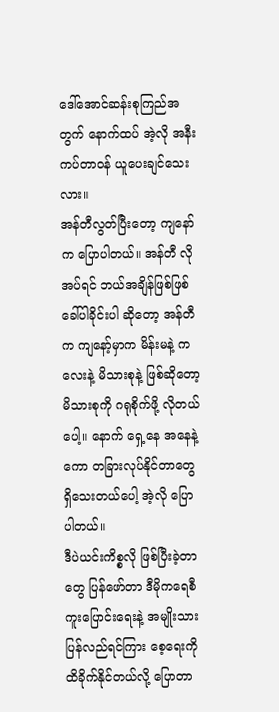ဒေါ်အောင်ဆန်းစုကြည်အတွက် နောက်ထပ် အဲ့လို အနီးကပ်တာဝန် ယူပေးချင်သေးလား။
အန်တီလွတ်ပြီးတော့ ကျနော်က ပြောပါတယ်။ အန်တီ လိုအပ်ရင် ဘယ်အချိန်ဖြစ်ဖြစ် ခေါ်ပါခိုင်းပါ ဆိုတော့ အန်တီ က ကျနော့်မှာက မိန်းမနဲ့ ကလေးနဲ့ မိသားစုနဲ့ ဖြစ်ဆိုတော့ မိသားစုကို ဂရုစိုက်ဖို့ လိုတယ်ပေါ့။ နောက် ရှေ့နေ အနေနဲ့ကော တခြားလုပ်နိုင်တာတွေ ရှိသေးတယ်ပေါ့ အဲ့လို ပြောပါတယ်။
ဒီပဲယင်းကိစ္စလို ဖြစ်ပြီးခဲ့တာတွေ ပြန်ဖော်တာ ဒီမိုကရေစီကူးပြောင်းရေးနဲ့ အမျိုးသားပြန်လည်ရင်ကြား စေ့ရေးကို ထိခိုက်နိုင်တယ်လို့ ပြောတာ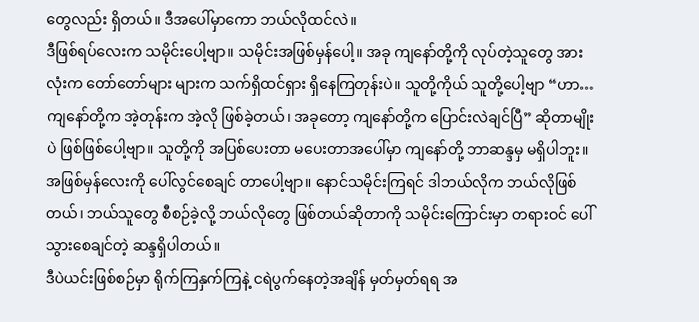တွေလည်း ရှိတယ်။ ဒီအပေါ်မှာကော ဘယ်လိုထင်လဲ။
ဒီဖြစ်ရပ်လေးက သမိုင်းပေါ့ဗျာ။ သမိုင်းအဖြစ်မှန်ပေါ့။ အခု ကျနော်တို့ကို လုပ်တဲ့သူတွေ အားလုံးက တော်တော်များ များက သက်ရှိထင်ရှား ရှိနေကြတုန်းပဲ။ သူတို့ကိုယ် သူတို့ပေါ့ဗျာ “ဟာ… ကျနော်တို့က အဲ့တုန်းက အဲ့လို ဖြစ်ခဲ့တယ်၊ အခုတော့ ကျနော်တို့က ပြောင်းလဲချင်ပြီ” ဆိုတာမျိုးပဲ ဖြစ်ဖြစ်ပေါ့ဗျာ။ သူတို့ကို အပြစ်ပေးတာ မပေးတာအပေါ်မှာ ကျနော်တို့ ဘာဆန္ဒမှ မရှိပါဘူး။ အဖြစ်မှန်လေးကို ပေါ်လွင်စေချင် တာပေါ့ဗျာ။ နောင်သမိုင်းကြရင် ဒါဘယ်လိုက ဘယ်လိုဖြစ်တယ်၊ ဘယ်သူတွေ စီစဉ်ခဲ့လို့ ဘယ်လိုတွေ ဖြစ်တယ်ဆိုတာကို သမိုင်းကြောင်းမှာ တရားဝင် ပေါ်သွားစေချင်တဲ့ ဆန္ဒရှိပါတယ်။
ဒီပဲယင်းဖြစ်စဉ်မှာ ရိုက်ကြနှက်ကြနဲ့ ငရဲပွက်နေတဲ့အချိန် မှတ်မှတ်ရရ အ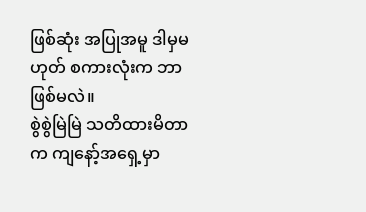ဖြစ်ဆုံး အပြုအမူ ဒါမှမဟုတ် စကားလုံးက ဘာဖြစ်မလဲ။
စွဲစွဲမြဲမြဲ သတိထားမိတာက ကျနော့်အရှေ့မှာ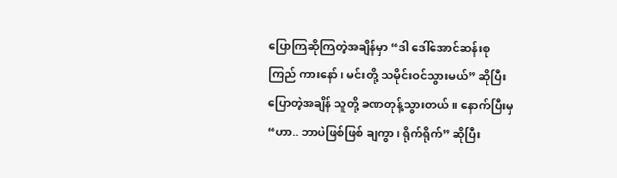ပြောကြဆိုကြတဲ့အချိန်မှာ “ဒါ ဒေါ်အောင်ဆန်းစုကြည် ကားနော်၊ မင်းတို့ သမိုင်းဝင်သွားမယ်” ဆိုပြီး ပြောတဲ့အချိန် သူတို့ ခဏတုန့်သွားတယ်။ နောက်ပြီးမှ “ဟာ.. ဘာပဲဖြစ်ဖြစ် ချကွာ၊ ရိုက်ရိုက်” ဆိုပြီး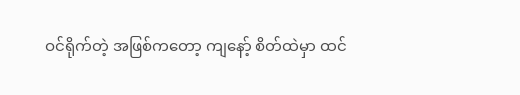ဝင်ရိုက်တဲ့ အဖြစ်ကတော့ ကျနော့် စိတ်ထဲမှာ ထင်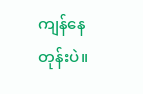ကျန်နေတုန်းပဲ။